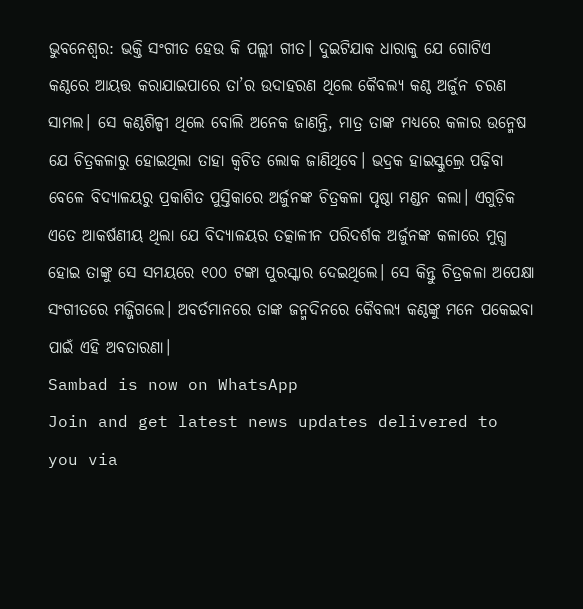ଭୁବନେଶ୍ବର: ଭକ୍ତି ସଂଗୀତ ହେଉ କି ପଲ୍ଲୀ ଗୀତ। ଦୁଇଟିଯାକ ଧାରାକୁ ଯେ ଗୋଟିଏ କଣ୍ଠରେ ଆୟତ୍ତ କରାଯାଇପାରେ ତା’ର ଉଦାହରଣ ଥିଲେ କୈବଲ୍ୟ କଣ୍ଠ ଅର୍ଜୁନ ଚରଣ ସାମଲ। ସେ କଣ୍ଠଶିଳ୍ପୀ ଥିଲେ ବୋଲି ଅନେକ ଜାଣନ୍ତି, ମାତ୍ର ତାଙ୍କ ମଧ୍ୟରେ କଳାର ଉନ୍ମେଷ ଯେ ଚିତ୍ରକଳାରୁ ହୋଇଥିଲା ତାହା କ୍ବଚିତ ଲୋକ ଜାଣିଥିବେ। ଭଦ୍ରକ ହାଇସ୍କୁଲ୍ରେ ପଢ଼ିବା ବେଳେ ବିଦ୍ୟାଳୟରୁ ପ୍ରକାଶିତ ପୁସ୍ତିକାରେ ଅର୍ଜୁନଙ୍କ ଚିତ୍ରକଳା ପୃଷ୍ଠା ମଣ୍ଡନ କଲା। ଏଗୁଡ଼ିକ ଏତେ ଆକର୍ଷଣୀୟ ଥିଲା ଯେ ବିଦ୍ୟାଳୟର ତତ୍କାଳୀନ ପରିଦର୍ଶକ ଅର୍ଜୁନଙ୍କ କଳାରେ ମୁଗ୍ଧ ହୋଇ ତାଙ୍କୁ ସେ ସମୟରେ ୧୦୦ ଟଙ୍କା ପୁରସ୍କାର ଦେଇଥିଲେ। ସେ କିନ୍ତୁ ଚିତ୍ରକଳା ଅପେକ୍ଷା ସଂଗୀତରେ ମଜ୍ଜିଗଲେ। ଅବର୍ତମାନରେ ତାଙ୍କ ଜନ୍ମଦିନରେ କୈବଲ୍ୟ କଣ୍ଠଙ୍କୁ ମନେ ପକେଇବା ପାଇଁ ଏହି ଅବତାରଣା।
Sambad is now on WhatsApp
Join and get latest news updates delivered to you via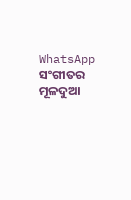WhatsApp
ସଂଗୀତର ମୂଳଦୁଆ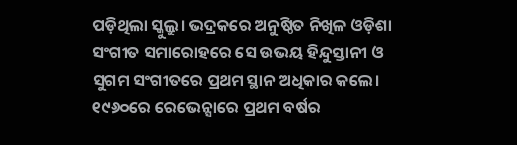ପଡ଼ିଥିଲା ସ୍କୁଲ୍ରୁ। ଭଦ୍ରକରେ ଅନୁଷ୍ଠିତ ନିଖିଳ ଓଡ଼ିଶା ସଂଗୀତ ସମାରୋହରେ ସେ ଉଭୟ ହିନ୍ଦୁସ୍ତାନୀ ଓ ସୁଗମ ସଂଗୀତରେ ପ୍ରଥମ ସ୍ଥାନ ଅଧିକାର କଲେ। ୧୯୬୦ରେ ରେଭେନ୍ସାରେ ପ୍ରଥମ ବର୍ଷର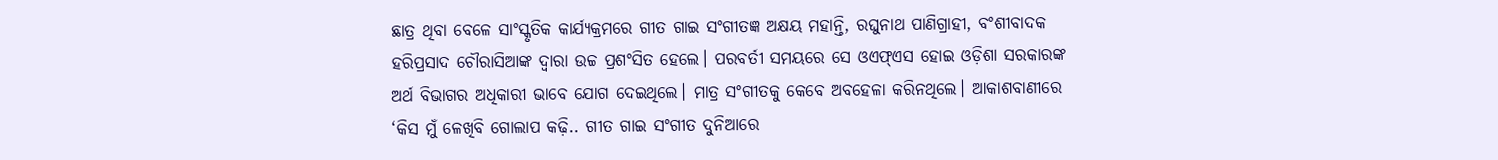ଛାତ୍ର ଥିବା ବେଳେ ସାଂସ୍କୃତିକ କାର୍ଯ୍ୟକ୍ରମରେ ଗୀତ ଗାଇ ସଂଗୀତଜ୍ଞ ଅକ୍ଷୟ ମହାନ୍ତି, ରଘୁନାଥ ପାଣିଗ୍ରାହୀ, ବଂଶୀବାଦକ ହରିପ୍ରସାଦ ଚୌରାସିଆଙ୍କ ଦ୍ବାରା ଉଚ୍ଚ ପ୍ରଶଂସିତ ହେଲେ। ପରବର୍ତୀ ସମୟରେ ସେ ଓଏଫ୍ଏସ ହୋଇ ଓଡ଼ିଶା ସରକାରଙ୍କ ଅର୍ଥ ବିଭାଗର ଅଧିକାରୀ ଭାବେ ଯୋଗ ଦେଇଥିଲେ। ମାତ୍ର ସଂଗୀତକୁ କେବେ ଅବହେଳା କରିନଥିଲେ। ଆକାଶବାଣୀରେ ‘କିସ ମୁଁ ଳେଖିବି ଗୋଲାପ କଢ଼ି.. ଗୀତ ଗାଇ ସଂଗୀତ ଦୁନିଆରେ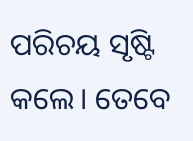ପରିଚୟ ସୃଷ୍ଟି କଲେ। ତେବେ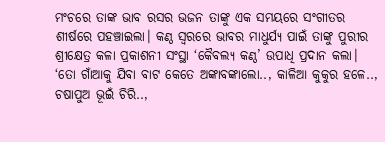ମଂଚରେ ତାଙ୍କ ଭାବ ରସର ଭଜନ ତାଙ୍କୁ ଏକ ସମୟରେ ସଂଗୀତର ଶୀର୍ଷରେ ପହଞ୍ଚାଇଲା। କଣ୍ଠ ସ୍ବରରେ ଭାବର ମାଧୁର୍ଯ୍ୟ ପାଇଁ ତାଙ୍କୁ ପୁରୀର ଶ୍ରୀକ୍ଷେତ୍ର କଳା ପ୍ରକାଶନୀ ସଂସ୍ଥା ‘କୈବଲ୍ୟ କଣ୍ଠ’ ଉପାଧି ପ୍ରଦାନ କଲା। ‘ତୋ ଗାଁଆକୁ ଯିବା ବାଟ କେତେ ଅଙ୍କାବଙ୍କାଲୋ.., କାଳିଆ କୁକୁର ହଳେ.., ଚଷାପୁଅ ଭୂଇଁ ଚିରି..,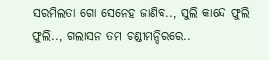ସରମିଲତା ଗୋ ସେନେହ ଜାଣିବ.., ସୁଲି କାନ୍ଦେ ଫୁଲି ଫୁଲି.., ଗଲାସନ ତମ ଚଣ୍ଡୀମନ୍ଦିରରେ..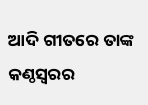ଆଦି ଗୀତରେ ତାଙ୍କ କଣ୍ଠସ୍ବରର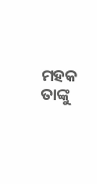ମହକ ତାଙ୍କୁ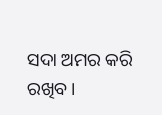ସଦା ଅମର କରି ରଖିବ।